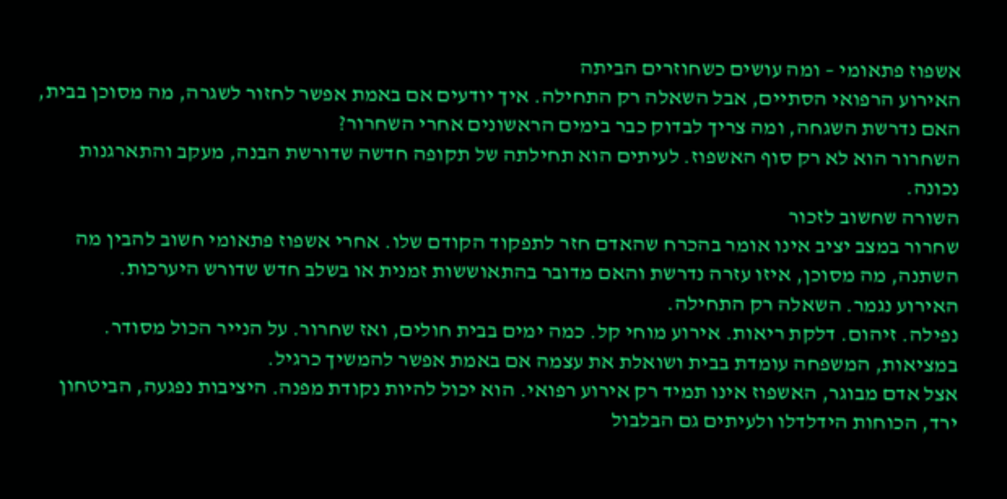אשפוז פתאומי – ומה עושים כשחוזרים הביתה
האירוע הרפואי הסתיים, אבל השאלה רק התחילה. איך יודעים אם באמת אפשר לחזור לשגרה, מה מסוכן בבית, האם נדרשת השגחה, ומה צריך לבדוק כבר בימים הראשונים אחרי השחרור?
השחרור הוא לא רק סוף האשפוז. לעיתים הוא תחילתה של תקופה חדשה שדורשת הבנה, מעקב והתארגנות נכונה.
השורה שחשוב לזכור
שחרור במצב יציב אינו אומר בהכרח שהאדם חזר לתפקוד הקודם שלו. אחרי אשפוז פתאומי חשוב להבין מה השתנה, מה מסוכן, איזו עזרה נדרשת והאם מדובר בהתאוששות זמנית או בשלב חדש שדורש היערכות.
האירוע נגמר. השאלה רק התחילה.
נפילה. זיהום. דלקת ריאות. אירוע מוחי קל. כמה ימים בבית חולים, ואז שחרור. על הנייר הכול מסודר. במציאות, המשפחה עומדת בבית ושואלת את עצמה אם באמת אפשר להמשיך כרגיל.
אצל אדם מבוגר, האשפוז אינו תמיד רק אירוע רפואי. הוא יכול להיות נקודת מפנה. היציבות נפגעה, הביטחון ירד, הכוחות הידלדלו ולעיתים גם הבלבול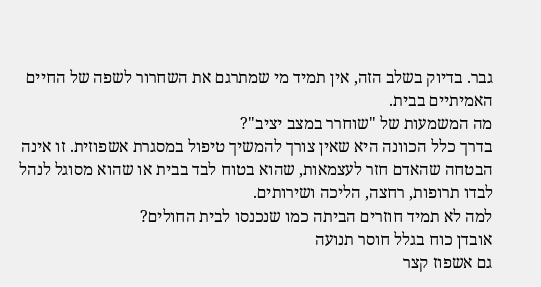גבר. בדיוק בשלב הזה, אין תמיד מי שמתרגם את השחרור לשפה של החיים האמיתיים בבית.
מה המשמעות של "שוחרר במצב יציב"?
בדרך כלל הכוונה היא שאין צורך להמשיך טיפול במסגרת אשפוזית. זו אינה הבטחה שהאדם חזר לעצמאות, שהוא בטוח לבד בבית או שהוא מסוגל לנהל לבדו תרופות, רחצה, הליכה ושירותים.
למה לא תמיד חוזרים הביתה כמו שנכנסו לבית החולים?
אובדן כוח בגלל חוסר תנועה
גם אשפוז קצר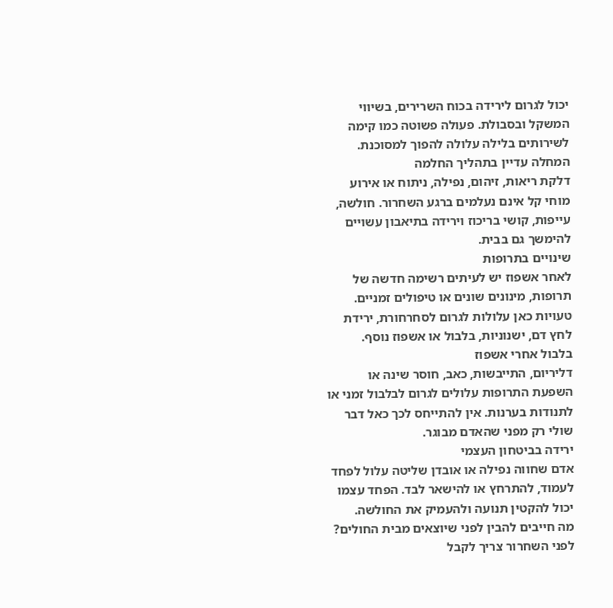יכול לגרום לירידה בכוח השרירים, בשיווי המשקל ובסבולת. פעולה פשוטה כמו קימה לשירותים בלילה עלולה להפוך למסוכנת.
המחלה עדיין בתהליך החלמה
דלקת ריאות, זיהום, נפילה, ניתוח או אירוע מוחי קל אינם נעלמים ברגע השחרור. חולשה, עייפות, קושי בריכוז וירידה בתיאבון עשויים להימשך גם בבית.
שינויים בתרופות
לאחר אשפוז יש לעיתים רשימה חדשה של תרופות, מינונים שונים או טיפולים זמניים. טעויות כאן עלולות לגרום לסחרחורת, ירידת לחץ דם, ישנוניות, בלבול או אשפוז נוסף.
בלבול אחרי אשפוז
דליריום, התייבשות, כאב, חוסר שינה או השפעת התרופות עלולים לגרום לבלבול זמני או לתנודות בערנות. אין להתייחס לכך כאל דבר שולי רק מפני שהאדם מבוגר.
ירידה בביטחון העצמי
אדם שחווה נפילה או אובדן שליטה עלול לפחד לעמוד, להתרחץ או להישאר לבד. הפחד עצמו יכול להקטין תנועה ולהעמיק את החולשה.
מה חייבים להבין לפני שיוצאים מבית החולים?
לפני השחרור צריך לקבל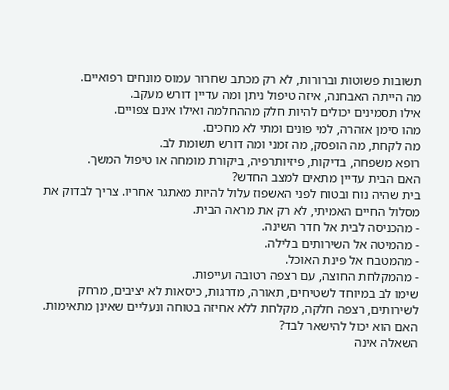תשובות פשוטות וברורות, לא רק מכתב שחרור עמוס מונחים רפואיים.
מה הייתה האבחנה, איזה טיפול ניתן ומה עדיין דורש מעקב.
אילו תסמינים יכולים להיות חלק מההחלמה ואילו אינם צפויים.
מהו סימן אזהרה, למי פונים ומתי לא מחכים.
מה לקחת, מה הופסק, מה זמני ומה דורש תשומת לב.
רופא משפחה, בדיקות, פיזיותרפיה, ביקורת מומחה או טיפול המשך.
האם הבית עדיין מתאים למצב החדש?
בית שהיה נוח ובטוח לפני האשפוז עלול להיות מאתגר אחריו. צריך לבדוק את מסלול החיים האמיתי, לא רק את מראה הבית.
- מהכניסה לבית אל חדר השינה.
- מהמיטה אל השירותים בלילה.
- מהמטבח אל פינת האוכל.
- מהמקלחת החוצה, עם רצפה רטובה ועייפות.
שימו לב במיוחד לשטיחים, תאורה, מדרגות, כיסאות לא יציבים, מרחק לשירותים, רצפה חלקה, מקלחת ללא אחיזה בטוחה ונעליים שאינן מתאימות.
האם הוא יכול להישאר לבד?
השאלה אינה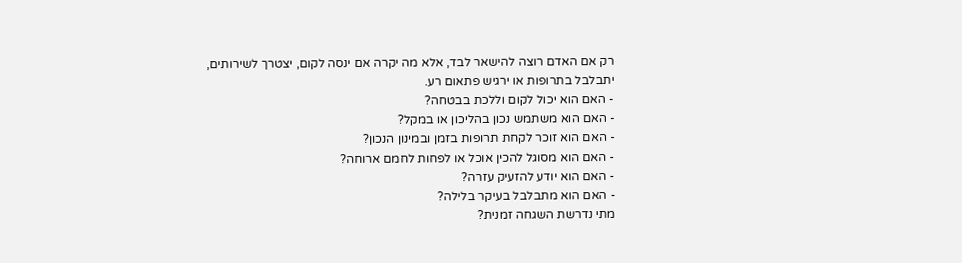רק אם האדם רוצה להישאר לבד, אלא מה יקרה אם ינסה לקום, יצטרך לשירותים, יתבלבל בתרופות או ירגיש פתאום רע.
- האם הוא יכול לקום וללכת בבטחה?
- האם הוא משתמש נכון בהליכון או במקל?
- האם הוא זוכר לקחת תרופות בזמן ובמינון הנכון?
- האם הוא מסוגל להכין אוכל או לפחות לחמם ארוחה?
- האם הוא יודע להזעיק עזרה?
- האם הוא מתבלבל בעיקר בלילה?
מתי נדרשת השגחה זמנית?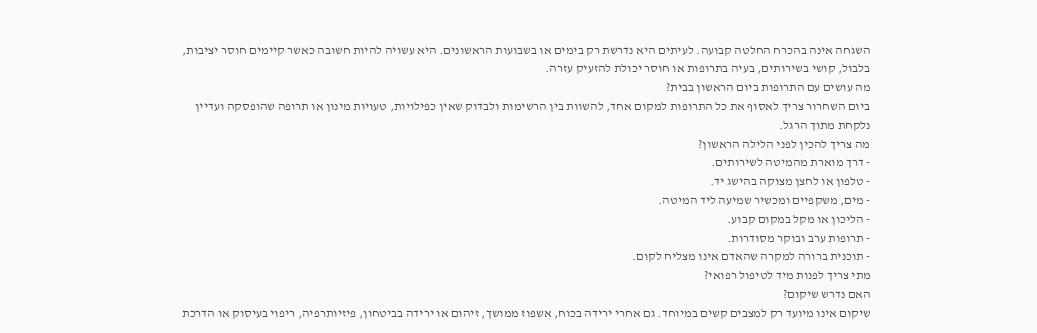השגחה אינה בהכרח החלטה קבועה. לעיתים היא נדרשת רק בימים או בשבועות הראשונים. היא עשויה להיות חשובה כאשר קיימים חוסר יציבות, בלבול, קושי בשירותים, בעיה בתרופות או חוסר יכולת להזעיק עזרה.
מה עושים עם התרופות ביום הראשון בבית?
ביום השחרור צריך לאסוף את כל התרופות למקום אחד, להשוות בין הרשימות ולבדוק שאין כפילויות, טעויות מינון או תרופה שהופסקה ועדיין נלקחת מתוך הרגל.
מה צריך להכין לפני הלילה הראשון?
- דרך מוארת מהמיטה לשירותים.
- טלפון או לחצן מצוקה בהישג יד.
- מים, משקפיים ומכשיר שמיעה ליד המיטה.
- הליכון או מקל במקום קבוע.
- תרופות ערב ובוקר מסודרות.
- תוכנית ברורה למקרה שהאדם אינו מצליח לקום.
מתי צריך לפנות מיד לטיפול רפואי?
האם נדרש שיקום?
שיקום אינו מיועד רק למצבים קשים במיוחד. גם אחרי ירידה בכוח, אשפוז ממושך, זיהום או ירידה בביטחון, פיזיותרפיה, ריפוי בעיסוק או הדרכת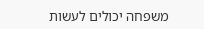משפחה יכולים לעשות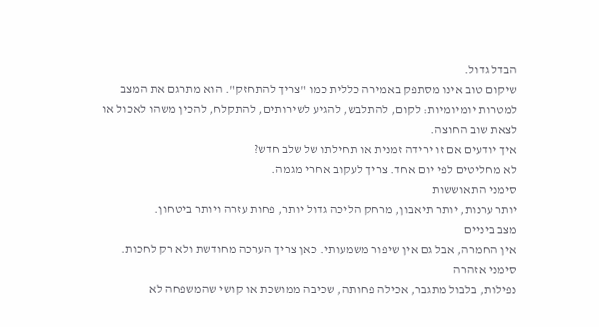הבדל גדול.
שיקום טוב אינו מסתפק באמירה כללית כמו "צריך להתחזק". הוא מתרגם את המצב למטרות יומיומיות: לקום, להתלבש, להגיע לשירותים, להתקלח, להכין משהו לאכול או לצאת שוב החוצה.
איך יודעים אם זו ירידה זמנית או תחילתו של שלב חדש?
לא מחליטים לפי יום אחד. צריך לעקוב אחרי מגמה.
סימני התאוששות
יותר ערנות, יותר תיאבון, מרחק הליכה גדול יותר, פחות עזרה ויותר ביטחון.
מצב ביניים
אין החמרה, אבל גם אין שיפור משמעותי. כאן צריך הערכה מחודשת ולא רק לחכות.
סימני אזהרה
נפילות, בלבול מתגבר, אכילה פחותה, שכיבה ממושכת או קושי שהמשפחה לא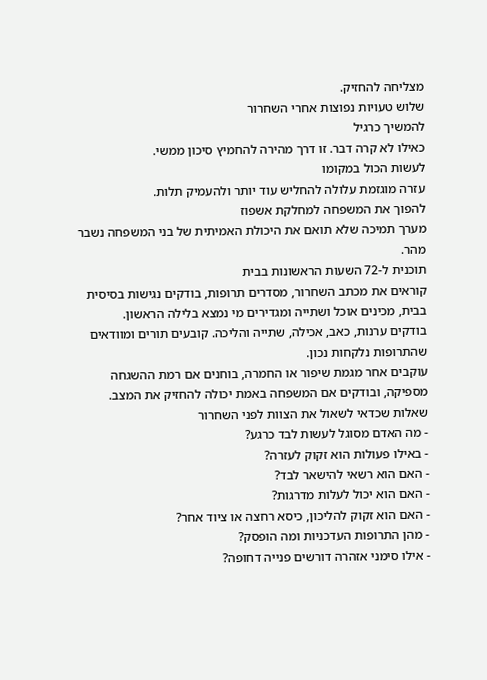מצליחה להחזיק.
שלוש טעויות נפוצות אחרי השחרור
להמשיך כרגיל
כאילו לא קרה דבר. זו דרך מהירה להחמיץ סיכון ממשי.
לעשות הכול במקומו
עזרה מוגזמת עלולה להחליש עוד יותר ולהעמיק תלות.
להפוך את המשפחה למחלקת אשפוז
מערך תמיכה שלא תואם את היכולת האמיתית של בני המשפחה נשבר מהר.
תוכנית ל-72 השעות הראשונות בבית
קוראים את מכתב השחרור, מסדרים תרופות, בודקים נגישות בסיסית בבית, מכינים אוכל ושתייה ומגדירים מי נמצא בלילה הראשון.
בודקים ערנות, כאב, אכילה, שתייה והליכה. קובעים תורים ומוודאים שהתרופות נלקחות נכון.
עוקבים אחר מגמת שיפור או החמרה, בוחנים אם רמת ההשגחה מספיקה, ובודקים אם המשפחה באמת יכולה להחזיק את המצב.
שאלות שכדאי לשאול את הצוות לפני השחרור
- מה האדם מסוגל לעשות לבד כרגע?
- באילו פעולות הוא זקוק לעזרה?
- האם הוא רשאי להישאר לבד?
- האם הוא יכול לעלות מדרגות?
- האם הוא זקוק להליכון, כיסא רחצה או ציוד אחר?
- מהן התרופות העדכניות ומה הופסק?
- אילו סימני אזהרה דורשים פנייה דחופה?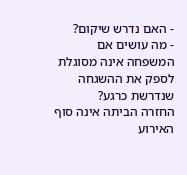- האם נדרש שיקום?
- מה עושים אם המשפחה אינה מסוגלת לספק את ההשגחה שנדרשת כרגע?
החזרה הביתה אינה סוף האירוע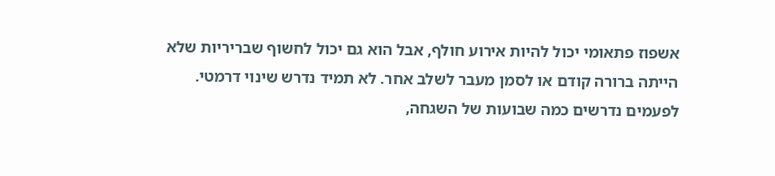אשפוז פתאומי יכול להיות אירוע חולף, אבל הוא גם יכול לחשוף שבריריות שלא הייתה ברורה קודם או לסמן מעבר לשלב אחר. לא תמיד נדרש שינוי דרמטי. לפעמים נדרשים כמה שבועות של השגחה,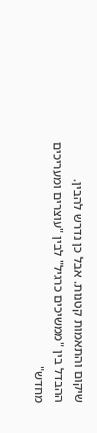שיקום והתאמות קטנות. אבל כן נדרש להבין.
ההבדל בין "ממשיכים כרגיל" לבין "עוצרים ומעריכים מחדש"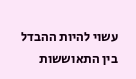עשוי להיות ההבדל בין התאוששות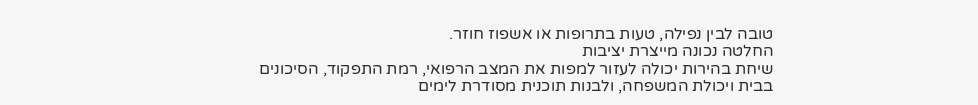טובה לבין נפילה, טעות בתרופות או אשפוז חוזר.
החלטה נכונה מייצרת יציבות
שיחת בהירות יכולה לעזור למפות את המצב הרפואי, רמת התפקוד, הסיכונים בבית ויכולת המשפחה, ולבנות תוכנית מסודרת לימים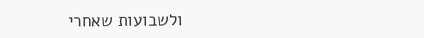ולשבועות שאחרי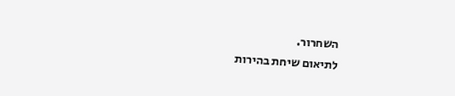השחרור.
לתיאום שיחת בהירות